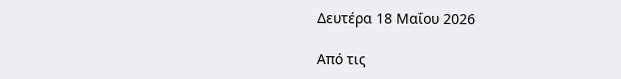Δευτέρα 18 Μαΐου 2026

Από τις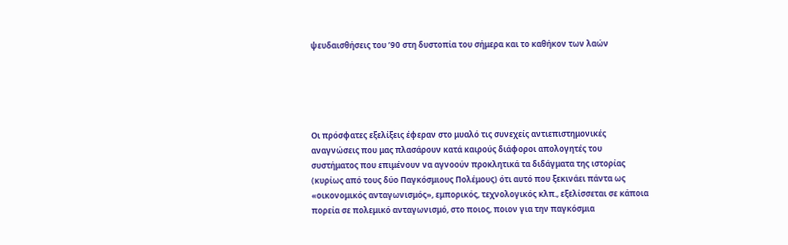ψευδαισθήσεις του ’90 στη δυστοπία του σήμερα και το καθήκον των λαών





Οι πρόσφατες εξελίξεις έφεραν στο μυαλό τις συνεχείς αντιεπιστημονικές αναγνώσεις που μας πλασάρουν κατά καιρούς διάφοροι απολογητές του συστήματος που επιμένουν να αγνοούν προκλητικά τα διδάγματα της ιστορίας (κυρίως από τους δύο Παγκόσμιους Πολέμους) ότι αυτό που ξεκινάει πάντα ως «οικονομικός ανταγωνισμός», εμπορικός, τεχνολογικός κλπ., εξελίσσεται σε κάποια πορεία σε πολεμικό ανταγωνισμό, στο ποιος, ποιον για την παγκόσμια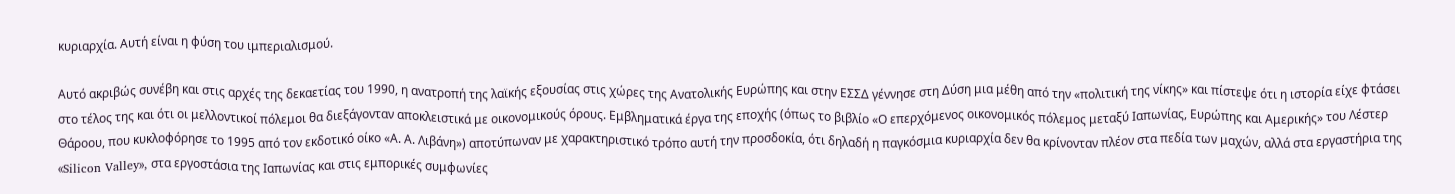κυριαρχία. Αυτή είναι η φύση του ιμπεριαλισμού.

Αυτό ακριβώς συνέβη και στις αρχές της δεκαετίας του 1990, η ανατροπή της λαϊκής εξουσίας στις χώρες της Ανατολικής Ευρώπης και στην ΕΣΣΔ γέννησε στη Δύση μια μέθη από την «πολιτική της νίκης» και πίστεψε ότι η ιστορία είχε φτάσει στο τέλος της και ότι οι μελλοντικοί πόλεμοι θα διεξάγονταν αποκλειστικά με οικονομικούς όρους. Εμβληματικά έργα της εποχής (όπως το βιβλίο «Ο επερχόμενος οικονομικός πόλεμος μεταξύ Ιαπωνίας, Ευρώπης και Αμερικής» του Λέστερ Θάροου, που κυκλοφόρησε το 1995 από τον εκδοτικό οίκο «Α. Α. Λιβάνη») αποτύπωναν με χαρακτηριστικό τρόπο αυτή την προσδοκία, ότι δηλαδή η παγκόσμια κυριαρχία δεν θα κρίνονταν πλέον στα πεδία των μαχών, αλλά στα εργαστήρια της «Silicon Valley», στα εργοστάσια της Ιαπωνίας και στις εμπορικές συμφωνίες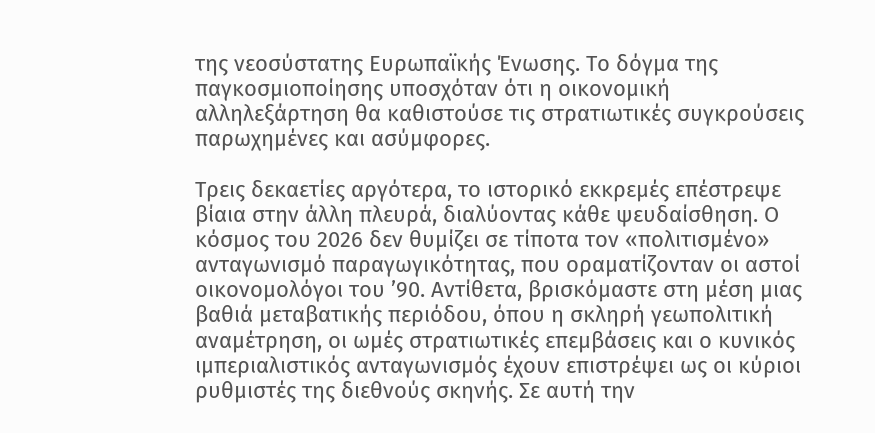της νεοσύστατης Ευρωπαϊκής Ένωσης. Το δόγμα της παγκοσμιοποίησης υποσχόταν ότι η οικονομική αλληλεξάρτηση θα καθιστούσε τις στρατιωτικές συγκρούσεις παρωχημένες και ασύμφορες.

Τρεις δεκαετίες αργότερα, το ιστορικό εκκρεμές επέστρεψε βίαια στην άλλη πλευρά, διαλύοντας κάθε ψευδαίσθηση. Ο κόσμος του 2026 δεν θυμίζει σε τίποτα τον «πολιτισμένο» ανταγωνισμό παραγωγικότητας, που οραματίζονταν οι αστοί οικονομολόγοι του ’90. Αντίθετα, βρισκόμαστε στη μέση μιας βαθιά μεταβατικής περιόδου, όπου η σκληρή γεωπολιτική αναμέτρηση, οι ωμές στρατιωτικές επεμβάσεις και ο κυνικός ιμπεριαλιστικός ανταγωνισμός έχουν επιστρέψει ως οι κύριοι ρυθμιστές της διεθνούς σκηνής. Σε αυτή την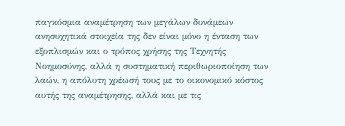παγκόσμια αναμέτρηση των μεγάλων δυνάμεων ανησυχητικά στοιχεία της δεν είναι μόνο η ένταση των εξοπλισμών και ο τρόπος χρήσης της Τεχνητής Νοημοσύνης, αλλά η συστηματική περιθωριοποίηση των λαών, η απόλυτη χρέωσή τους με το οικονομικό κόστος αυτής της αναμέτρησης, αλλά και με τις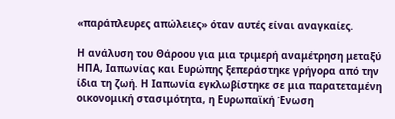«παράπλευρες απώλειες» όταν αυτές είναι αναγκαίες.

Η ανάλυση του Θάροου για μια τριμερή αναμέτρηση μεταξύ ΗΠΑ, Ιαπωνίας και Ευρώπης ξεπεράστηκε γρήγορα από την ίδια τη ζωή. Η Ιαπωνία εγκλωβίστηκε σε μια παρατεταμένη οικονομική στασιμότητα, η Ευρωπαϊκή Ένωση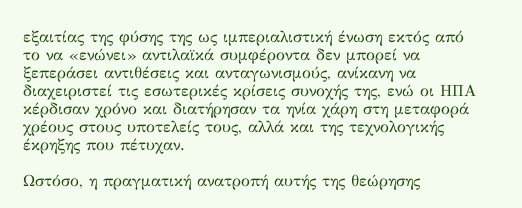εξαιτίας της φύσης της ως ιμπεριαλιστική ένωση εκτός από το να «ενώνει» αντιλαϊκά συμφέροντα δεν μπορεί να ξεπεράσει αντιθέσεις και ανταγωνισμούς, ανίκανη να διαχειριστεί τις εσωτερικές κρίσεις συνοχής της, ενώ οι ΗΠΑ κέρδισαν χρόνο και διατήρησαν τα ηνία χάρη στη μεταφορά χρέους στους υποτελείς τους, αλλά και της τεχνολογικής έκρηξης που πέτυχαν.

Ωστόσο, η πραγματική ανατροπή αυτής της θεώρησης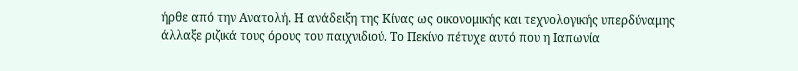ήρθε από την Ανατολή. Η ανάδειξη της Κίνας ως οικονομικής και τεχνολογικής υπερδύναμης άλλαξε ριζικά τους όρους του παιχνιδιού. Το Πεκίνο πέτυχε αυτό που η Ιαπωνία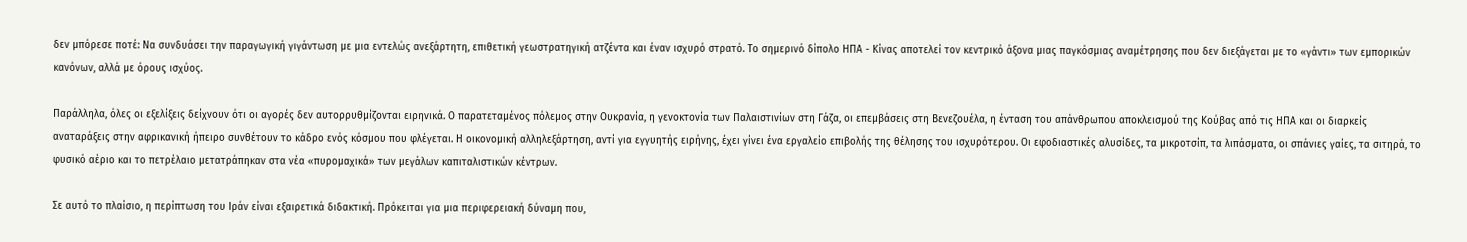δεν μπόρεσε ποτέ: Να συνδυάσει την παραγωγική γιγάντωση με μια εντελώς ανεξάρτητη, επιθετική γεωστρατηγική ατζέντα και έναν ισχυρό στρατό. Το σημερινό δίπολο ΗΠΑ - Κίνας αποτελεί τον κεντρικό άξονα μιας παγκόσμιας αναμέτρησης που δεν διεξάγεται με το «γάντι» των εμπορικών κανόνων, αλλά με όρους ισχύος.

Παράλληλα, όλες οι εξελίξεις δείχνουν ότι οι αγορές δεν αυτορρυθμίζονται ειρηνικά. Ο παρατεταμένος πόλεμος στην Ουκρανία, η γενοκτονία των Παλαιστινίων στη Γάζα, οι επεμβάσεις στη Βενεζουέλα, η ένταση του απάνθρωπου αποκλεισμού της Κούβας από τις ΗΠΑ και οι διαρκείς αναταράξεις στην αφρικανική ήπειρο συνθέτουν το κάδρο ενός κόσμου που φλέγεται. Η οικονομική αλληλεξάρτηση, αντί για εγγυητής ειρήνης, έχει γίνει ένα εργαλείο επιβολής της θέλησης του ισχυρότερου. Οι εφοδιαστικές αλυσίδες, τα μικροτσίπ, τα λιπάσματα, οι σπάνιες γαίες, τα σιτηρά, το φυσικό αέριο και το πετρέλαιο μετατράπηκαν στα νέα «πυρομαχικά» των μεγάλων καπιταλιστικών κέντρων.

Σε αυτό το πλαίσιο, η περίπτωση του Ιράν είναι εξαιρετικά διδακτική. Πρόκειται για μια περιφερειακή δύναμη που,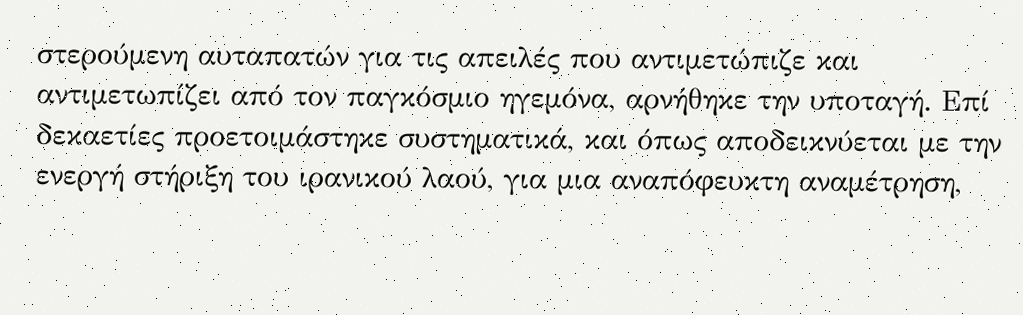στερούμενη αυταπατών για τις απειλές που αντιμετώπιζε και αντιμετωπίζει από τον παγκόσμιο ηγεμόνα, αρνήθηκε την υποταγή. Επί δεκαετίες προετοιμάστηκε συστηματικά, και όπως αποδεικνύεται με την ενεργή στήριξη του ιρανικού λαού, για μια αναπόφευκτη αναμέτρηση,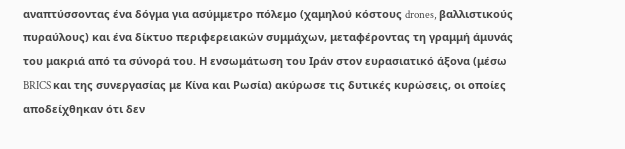αναπτύσσοντας ένα δόγμα για ασύμμετρο πόλεμο (χαμηλού κόστους drones, βαλλιστικούς πυραύλους) και ένα δίκτυο περιφερειακών συμμάχων, μεταφέροντας τη γραμμή άμυνάς του μακριά από τα σύνορά του. Η ενσωμάτωση του Ιράν στον ευρασιατικό άξονα (μέσω BRICS και της συνεργασίας με Κίνα και Ρωσία) ακύρωσε τις δυτικές κυρώσεις, οι οποίες αποδείχθηκαν ότι δεν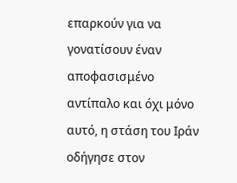επαρκούν για να γονατίσουν έναν αποφασισμένο αντίπαλο και όχι μόνο αυτό, η στάση του Ιράν οδήγησε στον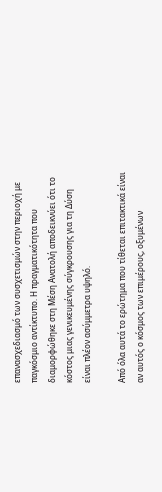επανασχεδιασμό των συσχετισμών στην περιοχή με παγκόσμιο αντίκτυπο. Η πραγματικότητα που διαμορφώθηκε στη Μέση Ανατολή αποδεικνύει ότι το κόστος μιας γενικευμένης σύγκρουσης για τη Δύση είναι πλέον ασύμμετρα υψηλό.

Από όλα αυτά το ερώτημα που τίθεται επιτακτικά είναι αν αυτός ο κόσμος των επιμέρους, οξυμένων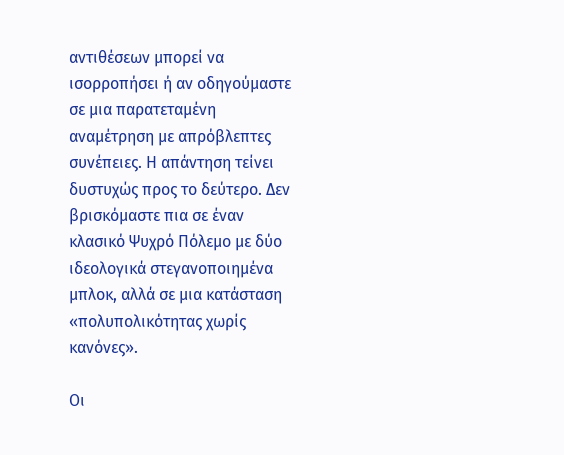αντιθέσεων μπορεί να ισορροπήσει ή αν οδηγούμαστε σε μια παρατεταμένη αναμέτρηση με απρόβλεπτες συνέπειες. Η απάντηση τείνει δυστυχώς προς το δεύτερο. Δεν βρισκόμαστε πια σε έναν κλασικό Ψυχρό Πόλεμο με δύο ιδεολογικά στεγανοποιημένα μπλοκ, αλλά σε μια κατάσταση «πολυπολικότητας χωρίς κανόνες».

Οι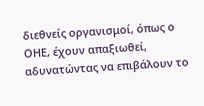διεθνείς οργανισμοί, όπως ο ΟΗΕ, έχουν απαξιωθεί, αδυνατώντας να επιβάλουν το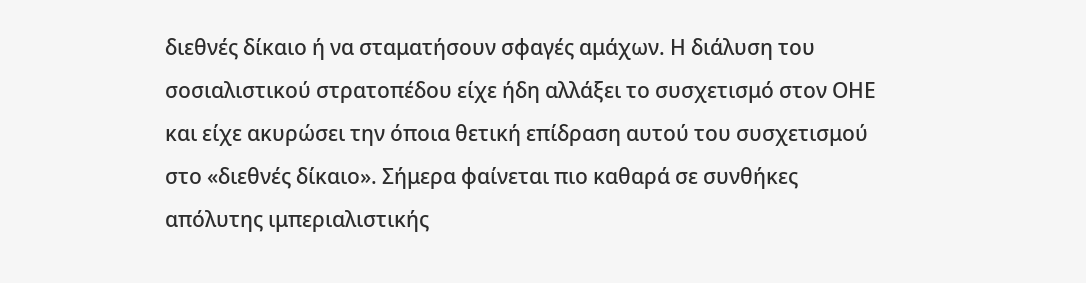διεθνές δίκαιο ή να σταματήσουν σφαγές αμάχων. Η διάλυση του σοσιαλιστικού στρατοπέδου είχε ήδη αλλάξει το συσχετισμό στον ΟΗΕ και είχε ακυρώσει την όποια θετική επίδραση αυτού του συσχετισμού στο «διεθνές δίκαιο». Σήμερα φαίνεται πιο καθαρά σε συνθήκες απόλυτης ιμπεριαλιστικής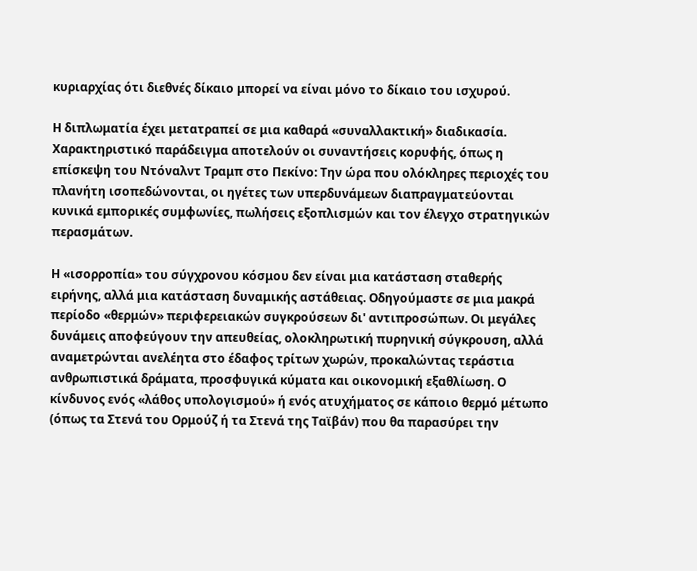κυριαρχίας ότι διεθνές δίκαιο μπορεί να είναι μόνο το δίκαιο του ισχυρού.

Η διπλωματία έχει μετατραπεί σε μια καθαρά «συναλλακτική» διαδικασία. Χαρακτηριστικό παράδειγμα αποτελούν οι συναντήσεις κορυφής, όπως η επίσκεψη του Ντόναλντ Τραμπ στο Πεκίνο: Την ώρα που ολόκληρες περιοχές του πλανήτη ισοπεδώνονται, οι ηγέτες των υπερδυνάμεων διαπραγματεύονται κυνικά εμπορικές συμφωνίες, πωλήσεις εξοπλισμών και τον έλεγχο στρατηγικών περασμάτων.

Η «ισορροπία» του σύγχρονου κόσμου δεν είναι μια κατάσταση σταθερής ειρήνης, αλλά μια κατάσταση δυναμικής αστάθειας. Οδηγούμαστε σε μια μακρά περίοδο «θερμών» περιφερειακών συγκρούσεων δι' αντιπροσώπων. Οι μεγάλες δυνάμεις αποφεύγουν την απευθείας, ολοκληρωτική πυρηνική σύγκρουση, αλλά αναμετρώνται ανελέητα στο έδαφος τρίτων χωρών, προκαλώντας τεράστια ανθρωπιστικά δράματα, προσφυγικά κύματα και οικονομική εξαθλίωση. Ο κίνδυνος ενός «λάθος υπολογισμού» ή ενός ατυχήματος σε κάποιο θερμό μέτωπο (όπως τα Στενά του Ορμούζ ή τα Στενά της Ταϊβάν) που θα παρασύρει την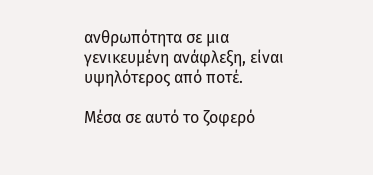ανθρωπότητα σε μια γενικευμένη ανάφλεξη, είναι υψηλότερος από ποτέ.

Μέσα σε αυτό το ζοφερό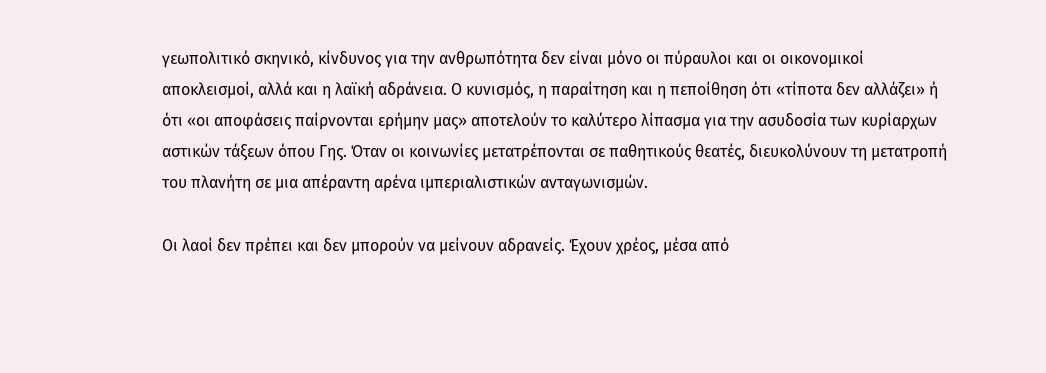γεωπολιτικό σκηνικό, κίνδυνος για την ανθρωπότητα δεν είναι μόνο οι πύραυλοι και οι οικονομικοί αποκλεισμοί, αλλά και η λαϊκή αδράνεια. Ο κυνισμός, η παραίτηση και η πεποίθηση ότι «τίποτα δεν αλλάζει» ή ότι «οι αποφάσεις παίρνονται ερήμην μας» αποτελούν το καλύτερο λίπασμα για την ασυδοσία των κυρίαρχων αστικών τάξεων όπου Γης. Όταν οι κοινωνίες μετατρέπονται σε παθητικούς θεατές, διευκολύνουν τη μετατροπή του πλανήτη σε μια απέραντη αρένα ιμπεριαλιστικών ανταγωνισμών.

Οι λαοί δεν πρέπει και δεν μπορούν να μείνουν αδρανείς. Έχουν χρέος, μέσα από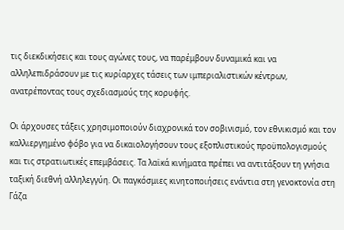τις διεκδικήσεις και τους αγώνες τους, να παρέμβουν δυναμικά και να αλληλεπιδράσουν με τις κυρίαρχες τάσεις των ιμπεριαλιστικών κέντρων, ανατρέποντας τους σχεδιασμούς της κορυφής.

Οι άρχουσες τάξεις χρησιμοποιούν διαχρονικά τον σοβινισμό, τον εθνικισμό και τον καλλιεργημένο φόβο για να δικαιολογήσουν τους εξοπλιστικούς προϋπολογισμούς και τις στρατιωτικές επεμβάσεις. Τα λαϊκά κινήματα πρέπει να αντιτάξουν τη γνήσια ταξική διεθνή αλληλεγγύη. Οι παγκόσμιες κινητοποιήσεις ενάντια στη γενοκτονία στη Γάζα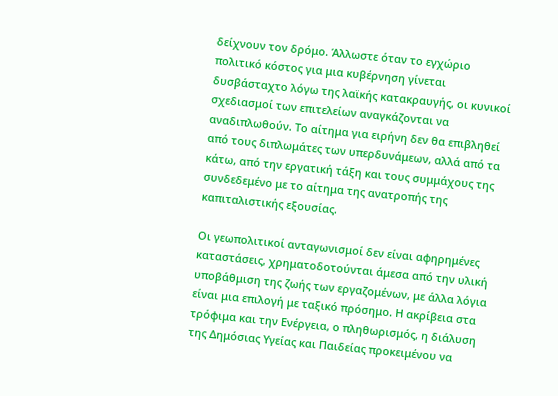δείχνουν τον δρόμο. Άλλωστε όταν το εγχώριο πολιτικό κόστος για μια κυβέρνηση γίνεται δυσβάσταχτο λόγω της λαϊκής κατακραυγής, οι κυνικοί σχεδιασμοί των επιτελείων αναγκάζονται να αναδιπλωθούν. Το αίτημα για ειρήνη δεν θα επιβληθεί από τους διπλωμάτες των υπερδυνάμεων, αλλά από τα κάτω, από την εργατική τάξη και τους συμμάχους της συνδεδεμένο με το αίτημα της ανατροπής της καπιταλιστικής εξουσίας.

Οι γεωπολιτικοί ανταγωνισμοί δεν είναι αφηρημένες καταστάσεις, χρηματοδοτούνται άμεσα από την υλική υποβάθμιση της ζωής των εργαζομένων, με άλλα λόγια είναι μια επιλογή με ταξικό πρόσημο. Η ακρίβεια στα τρόφιμα και την Ενέργεια, ο πληθωρισμός, η διάλυση της Δημόσιας Υγείας και Παιδείας προκειμένου να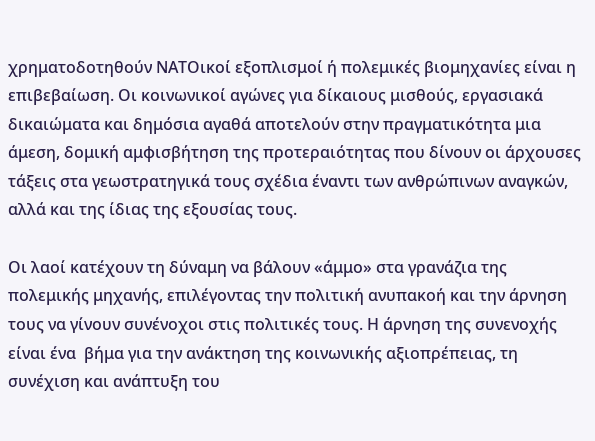χρηματοδοτηθούν ΝΑΤΟικοί εξοπλισμοί ή πολεμικές βιομηχανίες είναι η επιβεβαίωση. Οι κοινωνικοί αγώνες για δίκαιους μισθούς, εργασιακά δικαιώματα και δημόσια αγαθά αποτελούν στην πραγματικότητα μια άμεση, δομική αμφισβήτηση της προτεραιότητας που δίνουν οι άρχουσες τάξεις στα γεωστρατηγικά τους σχέδια έναντι των ανθρώπινων αναγκών, αλλά και της ίδιας της εξουσίας τους.

Οι λαοί κατέχουν τη δύναμη να βάλουν «άμμο» στα γρανάζια της πολεμικής μηχανής, επιλέγοντας την πολιτική ανυπακοή και την άρνηση τους να γίνουν συνένοχοι στις πολιτικές τους. Η άρνηση της συνενοχής είναι ένα  βήμα για την ανάκτηση της κοινωνικής αξιοπρέπειας, τη συνέχιση και ανάπτυξη του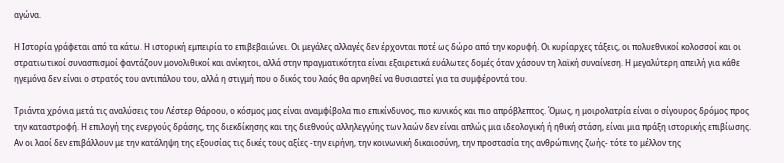αγώνα.

Η Ιστορία γράφεται από τα κάτω. Η ιστορική εμπειρία το επιβεβαιώνει. Οι μεγάλες αλλαγές δεν έρχονται ποτέ ως δώρο από την κορυφή. Οι κυρίαρχες τάξεις, οι πολυεθνικοί κολοσσοί και οι στρατιωτικοί συνασπισμοί φαντάζουν μονολιθικοί και ανίκητοι, αλλά στην πραγματικότητα είναι εξαιρετικά ευάλωτες δομές όταν χάσουν τη λαϊκή συναίνεση. Η μεγαλύτερη απειλή για κάθε ηγεμόνα δεν είναι ο στρατός του αντιπάλου του, αλλά η στιγμή που ο δικός του λαός θα αρνηθεί να θυσιαστεί για τα συμφέροντά του.

Τριάντα χρόνια μετά τις αναλύσεις του Λέστερ Θάροου, ο κόσμος μας είναι αναμφίβολα πιο επικίνδυνος, πιο κυνικός και πιο απρόβλεπτος. Όμως, η μοιρολατρία είναι ο σίγουρος δρόμος προς την καταστροφή. Η επιλογή της ενεργούς δράσης, της διεκδίκησης και της διεθνούς αλληλεγγύης των λαών δεν είναι απλώς μια ιδεολογική ή ηθική στάση, είναι μια πράξη ιστορικής επιβίωσης. Αν οι λαοί δεν επιβάλλουν με την κατάληψη της εξουσίας τις δικές τους αξίες -την ειρήνη, την κοινωνική δικαιοσύνη, την προστασία της ανθρώπινης ζωής- τότε το μέλλον της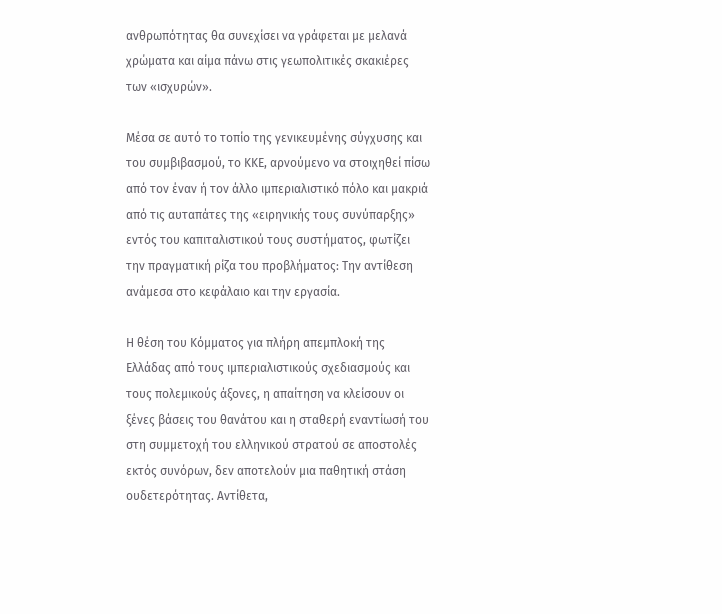ανθρωπότητας θα συνεχίσει να γράφεται με μελανά χρώματα και αίμα πάνω στις γεωπολιτικές σκακιέρες των «ισχυρών».

Μέσα σε αυτό το τοπίο της γενικευμένης σύγχυσης και του συμβιβασμού, το ΚΚΕ, αρνούμενο να στοιχηθεί πίσω από τον έναν ή τον άλλο ιμπεριαλιστικό πόλο και μακριά από τις αυταπάτες της «ειρηνικής τους συνύπαρξης» εντός του καπιταλιστικού τους συστήματος, φωτίζει την πραγματική ρίζα του προβλήματος: Την αντίθεση ανάμεσα στο κεφάλαιο και την εργασία.

Η θέση του Κόμματος για πλήρη απεμπλοκή της Ελλάδας από τους ιμπεριαλιστικούς σχεδιασμούς και τους πολεμικούς άξονες, η απαίτηση να κλείσουν οι ξένες βάσεις του θανάτου και η σταθερή εναντίωσή του στη συμμετοχή του ελληνικού στρατού σε αποστολές εκτός συνόρων, δεν αποτελούν μια παθητική στάση ουδετερότητας. Αντίθετα,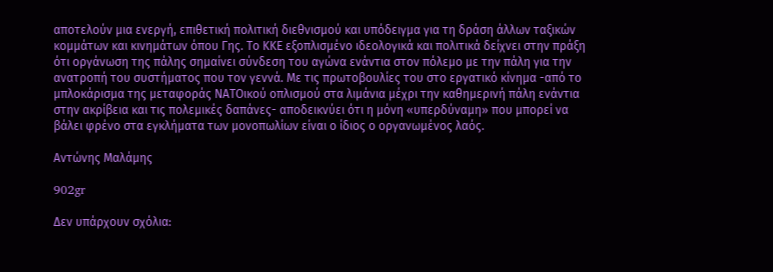αποτελούν μια ενεργή, επιθετική πολιτική διεθνισμού και υπόδειγμα για τη δράση άλλων ταξικών κομμάτων και κινημάτων όπου Γης. Το ΚΚΕ εξοπλισμένο ιδεολογικά και πολιτικά δείχνει στην πράξη ότι οργάνωση της πάλης σημαίνει σύνδεση του αγώνα ενάντια στον πόλεμο με την πάλη για την ανατροπή του συστήματος που τον γεννά. Με τις πρωτοβουλίες του στο εργατικό κίνημα -από το μπλοκάρισμα της μεταφοράς ΝΑΤΟικού οπλισμού στα λιμάνια μέχρι την καθημερινή πάλη ενάντια στην ακρίβεια και τις πολεμικές δαπάνες- αποδεικνύει ότι η μόνη «υπερδύναμη» που μπορεί να βάλει φρένο στα εγκλήματα των μονοπωλίων είναι ο ίδιος ο οργανωμένος λαός.

Αντώνης Μαλάμης

902gr

Δεν υπάρχουν σχόλια: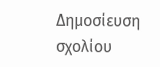Δημοσίευση σχολίου